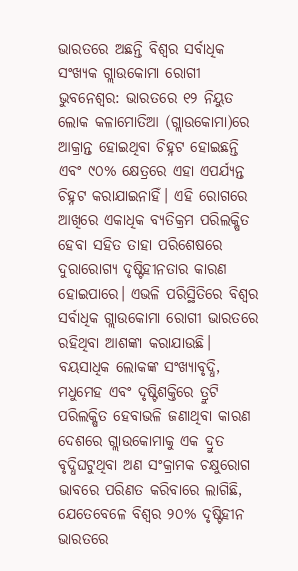ଭାରତରେ ଅଛନ୍ତି ବିଶ୍ୱର ସର୍ବାଧିକ ସଂଖ୍ୟକ ଗ୍ଲାଉକୋମା ରୋଗୀ
ଭୁବନେଶ୍ୱର: ଭାରତରେ ୧୨ ନିୟୁତ ଲୋକ କଳାମୋତିଆ (ଗ୍ଲାଉକୋମା)ରେ ଆକ୍ରାନ୍ତ ହୋଇଥିବା ଚିହ୍ନଟ ହୋଇଛନ୍ତି ଏବଂ ୯୦% କ୍ଷେତ୍ରରେ ଏହା ଏପର୍ଯ୍ୟନ୍ତ ଚିହ୍ନଟ କରାଯାଇନାହିଁ। ଏହି ରୋଗରେ ଆଖିରେ ଏକାଧିକ ବ୍ୟତିକ୍ରମ ପରିଲକ୍ଷିତ ହେବା ସହିତ ତାହା ପରିଶେଷରେ ଦୁରାରୋଗ୍ୟ ଦୃଷ୍ଟିହୀନତାର କାରଣ ହୋଇପାରେ। ଏଭଳି ପରିସ୍ଥିତିରେ ବିଶ୍ୱର ସର୍ବାଧିକ ଗ୍ଲାଉକୋମା ରୋଗୀ ଭାରତରେ ରହିଥିବା ଆଶଙ୍କା କରାଯାଉଛି। ବୟସାଧିକ ଲୋକଙ୍କ ସଂଖ୍ୟାବୃଦ୍ଧି, ମଧୁମେହ ଏବଂ ଦୃଷ୍ଟିଶକ୍ତିରେ ତ୍ରୁଟି ପରିଲକ୍ଷିତ ହେବାଭଳି ଜଣାଥିବା କାରଣ ଦେଶରେ ଗ୍ଲାଉକୋମାକୁ ଏକ ଦ୍ରୁତ ବୃଦ୍ଧିଘଟୁଥିବା ଅଣ ସଂକ୍ରାମକ ଚକ୍ଷୁରୋଗ ଭାବରେ ପରିଣତ କରିବାରେ ଲାଗିଛି, ଯେତେବେଳେ ବିଶ୍ୱର ୨୦% ଦୃଷ୍ଟିହୀନ ଭାରତରେ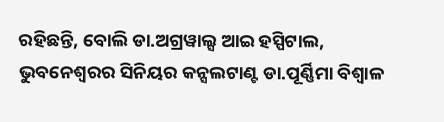ରହିଛନ୍ତି, ବୋଲି ଡା.ଅଗ୍ରୱାଲ୍ସ ଆଇ ହସ୍ପିଟାଲ, ଭୁବନେଶ୍ୱରର ସିନିୟର କନ୍ସଲଟାଣ୍ଟ ଡା.ପୂର୍ଣ୍ଣିମା ବିଶ୍ୱାଳ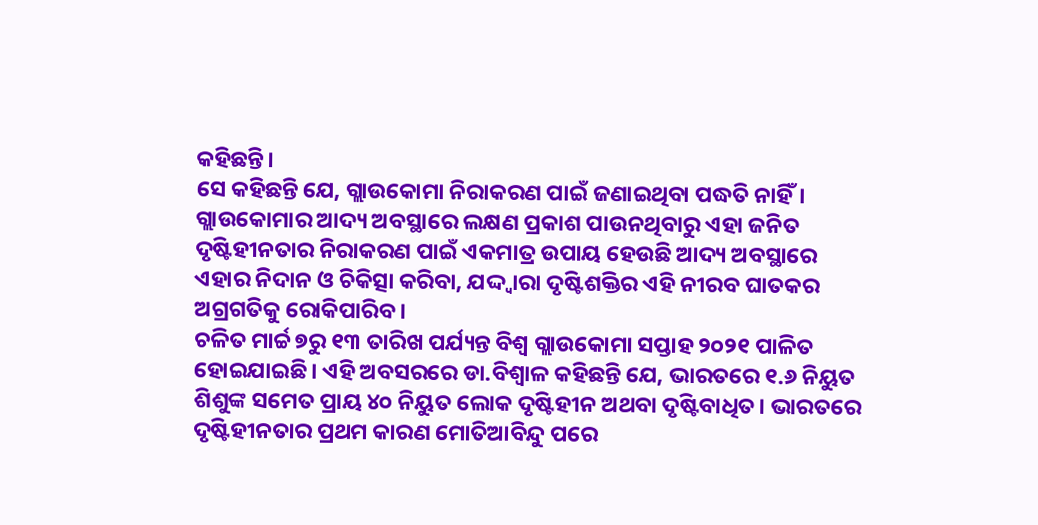କହିଛନ୍ତି।
ସେ କହିଛନ୍ତି ଯେ, ଗ୍ଲାଉକୋମା ନିରାକରଣ ପାଇଁ ଜଣାଇଥିବା ପଦ୍ଧତି ନାହିଁ। ଗ୍ଲାଉକୋମାର ଆଦ୍ୟ ଅବସ୍ଥାରେ ଲକ୍ଷଣ ପ୍ରକାଶ ପାଉନଥିବାରୁ ଏହା ଜନିତ ଦୃଷ୍ଟିହୀନତାର ନିରାକରଣ ପାଇଁ ଏକମାତ୍ର ଉପାୟ ହେଉଛି ଆଦ୍ୟ ଅବସ୍ଥାରେ ଏହାର ନିଦାନ ଓ ଚିକିତ୍ସା କରିବା, ଯଦ୍ଦ୍ୱାରା ଦୃଷ୍ଟିଶକ୍ତିର ଏହି ନୀରବ ଘାତକର ଅଗ୍ରଗତିକୁ ରୋକିପାରିବ।
ଚଳିତ ମାର୍ଚ୍ଚ ୭ରୁ ୧୩ ତାରିଖ ପର୍ଯ୍ୟନ୍ତ ବିଶ୍ୱ ଗ୍ଲାଉକୋମା ସପ୍ତାହ ୨୦୨୧ ପାଳିତ ହୋଇଯାଇଛି। ଏହି ଅବସରରେ ଡା.ବିଶ୍ୱାଳ କହିଛନ୍ତି ଯେ, ଭାରତରେ ୧.୬ ନିୟୁତ ଶିଶୁଙ୍କ ସମେତ ପ୍ରାୟ ୪୦ ନିୟୁତ ଲୋକ ଦୃଷ୍ଟିହୀନ ଅଥବା ଦୃଷ୍ଟିବାଧିତ। ଭାରତରେ ଦୃଷ୍ଟିହୀନତାର ପ୍ରଥମ କାରଣ ମୋତିଆବିନ୍ଦୁ ପରେ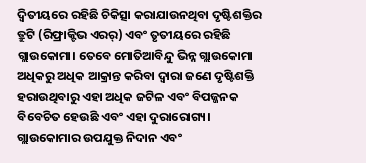ଦ୍ୱିତୀୟରେ ରହିଛି ଚିକିତ୍ସା କରାଯାଉନଥିବା ଦୃଷ୍ଟିଶକ୍ତିର ତ୍ରୁଟି (ରିଫ୍ରାକ୍ଟିଭ ଏରର୍) ଏବଂ ତୃତୀୟରେ ରହିଛି ଗ୍ଲାଉକୋମା। ତେବେ ମୋତିଆବିନ୍ଦୁ ଭିନ୍ନ ଗ୍ଲାଉକୋମା ଅଧିକରୁ ଅଧିକ ଆକ୍ରାନ୍ତ କରିବା ଦ୍ୱାରା ଜଣେ ଦୃଷ୍ଟିଶକ୍ତି ହରାଉଥିବାରୁ ଏହା ଅଧିକ ଜଟିଳ ଏବଂ ବିପଜ୍ଜନକ ବିବେଚିତ ହେଉଛି ଏବଂ ଏହା ଦୁରାରୋଗ୍ୟ। ଗ୍ଲାଉକୋମାର ଉପଯୁକ୍ତ ନିଦାନ ଏବଂ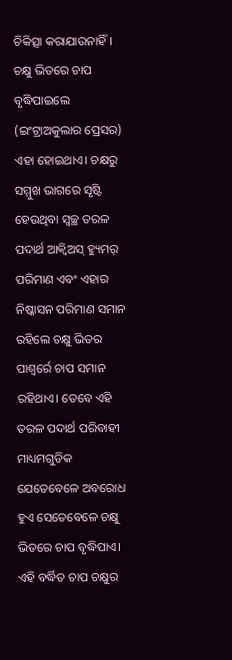ଚିକିତ୍ସା କରାଯାଉନାହିଁ। ଚକ୍ଷୁ ଭିତରେ ଚାପ ବୃଦ୍ଧିପାଇଲେ (ଇଂଟ୍ରାଅକୁଲାର ପ୍ରେସର) ଏହା ହୋଇଥାଏ। ଚକ୍ଷରୁ ସମ୍ମୁଖ ଭାଗରେ ସୃଷ୍ଟି ହେଉଥିବା ସ୍ୱଚ୍ଛ ତରଳ ପଦାର୍ଥ ଆକ୍ୱିଅସ୍ ହ୍ୟୁମର୍ ପରିମାଣ ଏବଂ ଏହାର ନିଷ୍କାସନ ପରିମାଣ ସମାନ ରହିଲେ ଚକ୍ଷୁ ଭିତର ପାଶ୍ୱର୍ରେ ଚାପ ସମାନ ରହିଥାଏ। ତେବେ ଏହି ତରଳ ପଦାର୍ଥ ପରିବାହୀ ମାଧ୍ୟମଗୁଡିକ ଯେତେବେଳେ ଅବରୋଧ ହୁଏ ସେତେବେଳେ ଚକ୍ଷୁ ଭିତରେ ଚାପ ବୃଦ୍ଧିପାଏ। ଏହି ବର୍ଦ୍ଧିତ ଚାପ ଚକ୍ଷୁର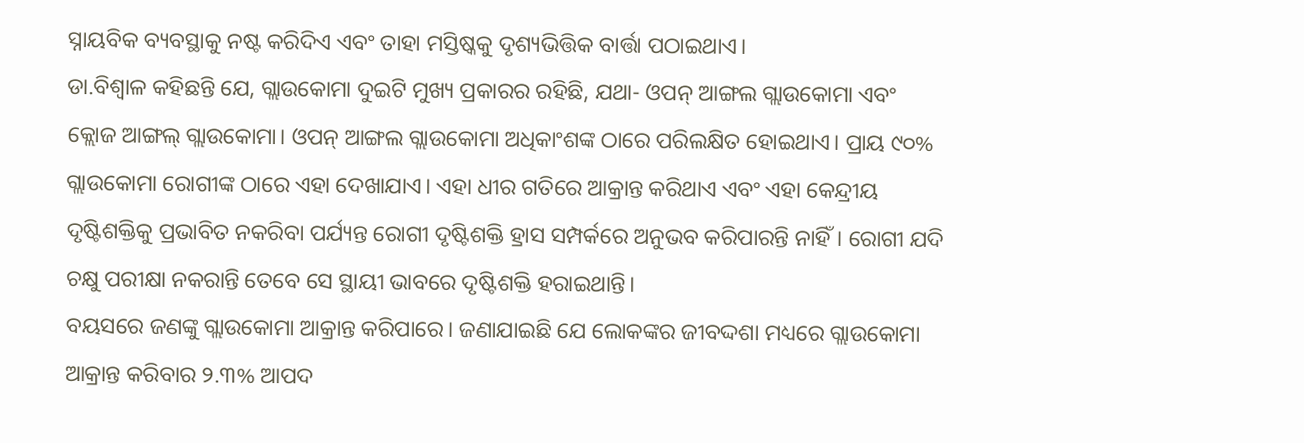ସ୍ନାୟବିକ ବ୍ୟବସ୍ଥାକୁ ନଷ୍ଟ କରିଦିଏ ଏବଂ ତାହା ମସ୍ତିଷ୍କକୁ ଦୃଶ୍ୟଭିତ୍ତିକ ବାର୍ତ୍ତା ପଠାଇଥାଏ।
ଡା.ବିଶ୍ୱାଳ କହିଛନ୍ତି ଯେ, ଗ୍ଲାଉକୋମା ଦୁଇଟି ମୁଖ୍ୟ ପ୍ରକାରର ରହିଛି, ଯଥା- ଓପନ୍ ଆଙ୍ଗଲ ଗ୍ଲାଉକୋମା ଏବଂ କ୍ଲୋଜ ଆଙ୍ଗଲ୍ ଗ୍ଲାଉକୋମା। ଓପନ୍ ଆଙ୍ଗଲ ଗ୍ଲାଉକୋମା ଅଧିକାଂଶଙ୍କ ଠାରେ ପରିଲକ୍ଷିତ ହୋଇଥାଏ। ପ୍ରାୟ ୯୦% ଗ୍ଲାଉକୋମା ରୋଗୀଙ୍କ ଠାରେ ଏହା ଦେଖାଯାଏ। ଏହା ଧୀର ଗତିରେ ଆକ୍ରାନ୍ତ କରିଥାଏ ଏବଂ ଏହା କେନ୍ଦ୍ରୀୟ ଦୃଷ୍ଟିଶକ୍ତିକୁ ପ୍ରଭାବିତ ନକରିବା ପର୍ଯ୍ୟନ୍ତ ରୋଗୀ ଦୃଷ୍ଟିଶକ୍ତି ହ୍ରାସ ସମ୍ପର୍କରେ ଅନୁଭବ କରିପାରନ୍ତି ନାହିଁ। ରୋଗୀ ଯଦି ଚକ୍ଷୁ ପରୀକ୍ଷା ନକରାନ୍ତି ତେବେ ସେ ସ୍ଥାୟୀ ଭାବରେ ଦୃଷ୍ଟିଶକ୍ତି ହରାଇଥାନ୍ତି।
ବୟସରେ ଜଣଙ୍କୁ ଗ୍ଲାଉକୋମା ଆକ୍ରାନ୍ତ କରିପାରେ। ଜଣାଯାଇଛି ଯେ ଲୋକଙ୍କର ଜୀବଦ୍ଦଶା ମଧ୍ୟରେ ଗ୍ଲାଉକୋମା ଆକ୍ରାନ୍ତ କରିବାର ୨.୩% ଆପଦ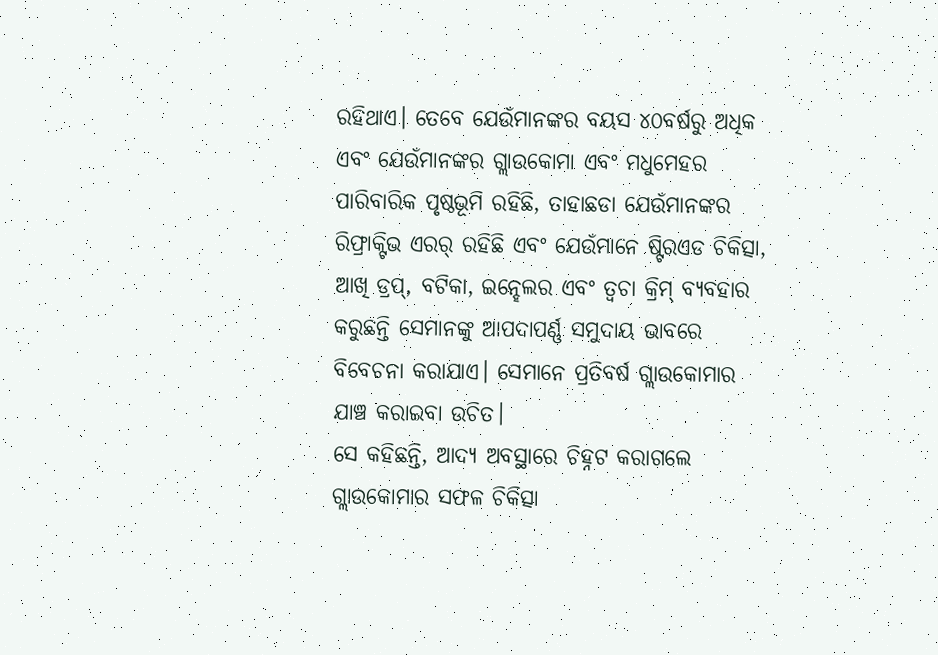ରହିଥାଏ। ତେବେ ଯେଉଁମାନଙ୍କର ବୟସ ୪୦ବର୍ଷରୁ ଅଧିକ ଏବଂ ଯେଉଁମାନଙ୍କର ଗ୍ଲାଉକୋମା ଏବଂ ମଧୁମେହର ପାରିବାରିକ ପୃଷ୍ଠଭୂମି ରହିଛି, ତାହାଛଡା ଯେଉଁମାନଙ୍କର ରିଫ୍ରାକ୍ଟିଭ ଏରର୍ ରହିଛି ଏବଂ ଯେଉଁମାନେ ଷ୍ଟିରଏଡ ଚିକିତ୍ସା, ଆଖି ଡ୍ରପ୍, ବଟିକା, ଇନ୍ହେଲର ଏବଂ ତ୍ୱଚା କ୍ରିମ୍ ବ୍ୟବହାର କରୁଛନ୍ତି ସେମାନଙ୍କୁ ଆପଦାପର୍ଣ୍ଣ ସମୁଦାୟ ଭାବରେ ବିବେଚନା କରାଯାଏ। ସେମାନେ ପ୍ରତିବର୍ଷ ଗ୍ଲାଉକୋମାର ଯାଞ୍ଚ କରାଇବା ଉଚିତ।
ସେ କହିଛନ୍ତି, ଆଦ୍ୟ ଅବସ୍ଥାରେ ଚିହ୍ନଟ କରାଗଲେ ଗ୍ଲାଉକୋମାର ସଫଳ ଚିକିତ୍ସା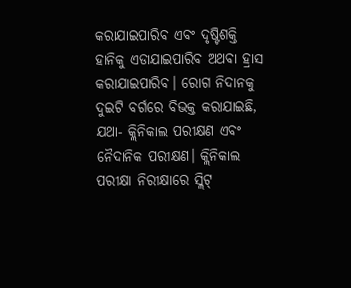କରାଯାଇପାରିବ ଏବଂ ଦୃଷ୍ଟିଶକ୍ତି ହାନିକୁ ଏଡାଯାଇପାରିବ ଅଥବା ହ୍ରାସ କରାଯାଇପାରିବ। ରୋଗ ନିଦାନକୁ ଦୁଇଟି ବର୍ଗରେ ବିଭକ୍ତ କରାଯାଇଛି, ଯଥା- କ୍ଲିନିକାଲ ପରୀକ୍ଷଣ ଏବଂ ନୈଦାନିକ ପରୀକ୍ଷଣ। କ୍ଲିନିକାଲ ପରୀକ୍ଷା ନିରୀକ୍ଷାରେ ସ୍ଲିଟ୍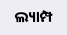ଲ୍ୟାମ୍ପ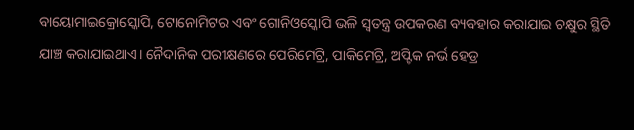ବାୟୋମାଇକ୍ରୋସ୍କୋପି, ଟୋନୋମିଟର ଏବଂ ଗୋନିଓସ୍କୋପି ଭଳି ସ୍ୱତନ୍ତ୍ର ଉପକରଣ ବ୍ୟବହାର କରାଯାଇ ଚକ୍ଷୁର ସ୍ଥିତି ଯାଞ୍ଚ କରାଯାଇଥାଏ। ନୈଦାନିକ ପରୀକ୍ଷଣରେ ପେରିମେଟ୍ରି, ପାକିମେଟ୍ରି, ଅପ୍ଟିକ ନର୍ଭ ହେଡ୍ର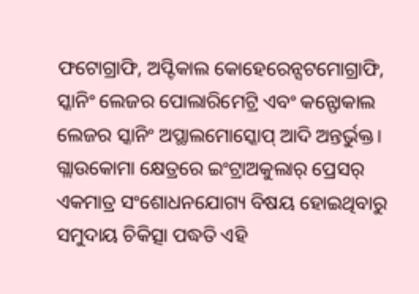ଫଟୋଗ୍ରାଫି, ଅପ୍ଟିକାଲ କୋହେରେନ୍ସଟମୋଗ୍ରାଫି, ସ୍କାନିଂ ଲେଜର ପୋଲାରିମେଟ୍ରି ଏବଂ କନ୍ଫୋକାଲ ଲେଜର ସ୍କାନିଂ ଅପ୍ଥାଲମୋସ୍କୋପ୍ ଆଦି ଅନ୍ତର୍ଭୁକ୍ତ।
ଗ୍ଲାଉକୋମା କ୍ଷେତ୍ରରେ ଇଂଟ୍ରାଅକୁଲାର୍ ପ୍ରେସର୍ ଏକମାତ୍ର ସଂଶୋଧନଯୋଗ୍ୟ ବିଷୟ ହୋଇଥିବାରୁ ସମୁଦାୟ ଚିକିତ୍ସା ପଦ୍ଧତି ଏହି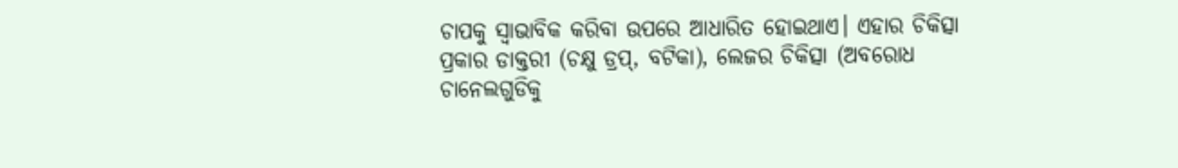ଚାପକୁ ସ୍ୱାଭାବିକ କରିବା ଉପରେ ଆଧାରିତ ହୋଇଥାଏ। ଏହାର ଚିକିତ୍ସା ପ୍ରକାର ଡାକ୍ତରୀ (ଚକ୍ଷୁ ଡ୍ରପ୍, ବଟିକା), ଲେଜର ଚିକିତ୍ସା (ଅବରୋଧ ଚାନେଲଗୁଡିକୁ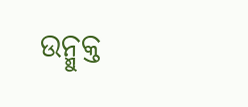ଉନ୍ମୁକ୍ତ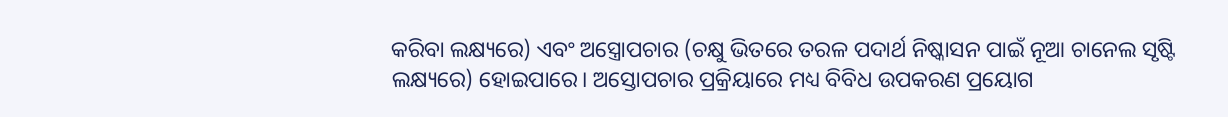କରିବା ଲକ୍ଷ୍ୟରେ) ଏବଂ ଅସ୍ତ୍ରୋପଚାର (ଚକ୍ଷୁ ଭିତରେ ତରଳ ପଦାର୍ଥ ନିଷ୍କାସନ ପାଇଁ ନୂଆ ଚାନେଲ ସୃଷ୍ଟି ଲକ୍ଷ୍ୟରେ) ହୋଇପାରେ। ଅସ୍ତୋପଚାର ପ୍ରକ୍ରିୟାରେ ମଧ୍ୟ ବିବିଧ ଉପକରଣ ପ୍ରୟୋଗ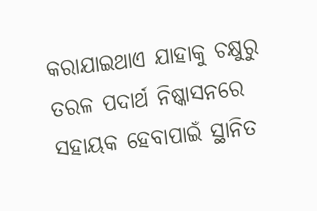କରାଯାଇଥାଏ ଯାହାକୁ ଚକ୍ଷୁରୁ ତରଳ ପଦାର୍ଥ ନିଷ୍କାସନରେ ସହାୟକ ହେବାପାଇଁ ସ୍ଥାନିତ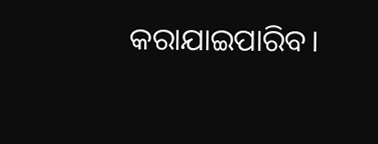କରାଯାଇପାରିବ।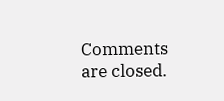Comments are closed.